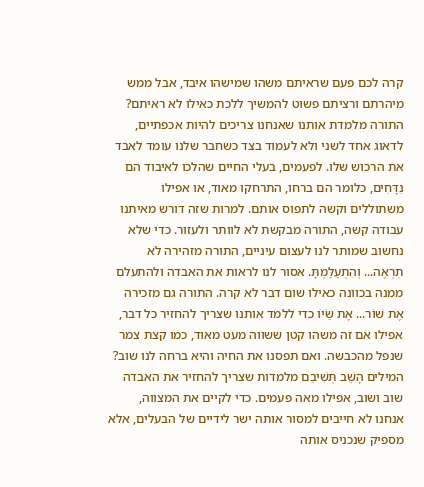קרה לכם פעם שראיתם משהו שמישהו איבד, אבל ממש מיהרתם ורציתם פשוט להמשיך ללכת כאילו לא ראיתם? התורה מלמדת אותנו שאנחנו צריכים להיות אכפתיים, לדאוג אחד לשני ולא לעמוד בצד כשחבר שלנו עומד לאבד את הרכוש שלו. לפעמים, בעלי החיים שהלכו לאיבוד הם נִדָּחִים, כלומר הם ברחו, התרחקו מאוד, או אפילו משתוללים וקשה לתפוס אותם. למרות שזה דורש מאיתנו עבודה קשה, התורה מבקשת לא לוותר ולעזור. כדי שלא נחשוב שמותר לנו לעצום עיניים, התורה מזהירה לֹא תִרְאֶה... וְהִתְעַלַּמְתָּ. אסור לנו לראות את האבדה ולהתעלם ממנה בכוונה כאילו שום דבר לא קרה. התורה גם מזכירה אֶת שׁוֹר... אֶת שֵׂיוֹ כדי ללמד אותנו שצריך להחזיר כל דבר, אפילו אם זה משהו קטן ששווה מעט מאוד, כמו קצת צמר שנפל מהכבשה. ואם תפסנו את החיה והיא ברחה לנו שוב? המילים הָשֵׁב תְּשִׁיבֵם מלמדות שצריך להחזיר את האבדה שוב ושוב, אפילו מאה פעמים. כדי לקיים את המצווה, אנחנו לא חייבים למסור אותה ישר לידיים של הבעלים, אלא מספיק שנכניס אותה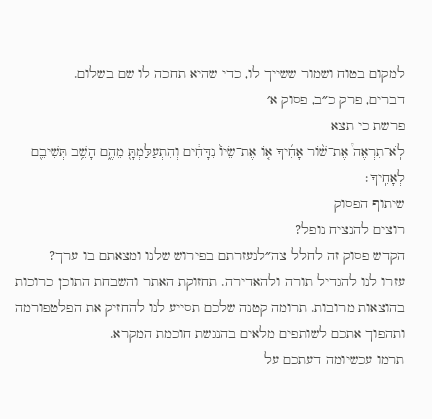למקום בטוח ושמור ששייך לו, כדי שהיא תחכה לו שם בשלום.
דברים, פרק כ״ב, פסוק א׳
פרשת כי תצא
לֹֽא־תִרְאֶה֩ אֶת־שׁ֨וֹר אָחִ֜יךָ א֤וֹ אֶת־שֵׂיוֹ֙ נִדָּחִ֔ים וְהִתְעַלַּמְתָּ֖ מֵהֶ֑ם הָשֵׁ֥ב תְּשִׁיבֵ֖ם לְאָחִֽיךָ׃
שיתוף הפסוק
רוצים להנציח נופל?
הקדש פסוק זה לחלל צה״לנעזרתם בפירוש שלנו ומצאתם בו ערך?
עזרו לנו להגדיל תורה ולהאדירה. תחזוקת האתר והשבחת התוכן כרוכות בהוצאות מרובות. תרומה קטנה שלכם תסייע לנו להחזיק את הפלטפורמה ותהפוך אתכם לשותפים מלאים בהנגשת חוכמת המקרא.
תרמו עכשיומה דעתכם על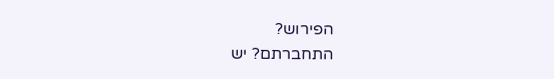הפירוש?
התחברתם? יש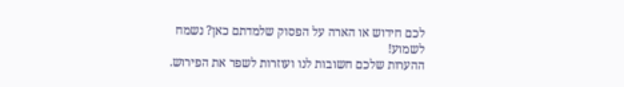לכם חידוש או הארה על הפסוק שלמדתם כאן? נשמח לשמוע!
ההערות שלכם חשובות לנו ועוזרות לשפר את הפירוש.